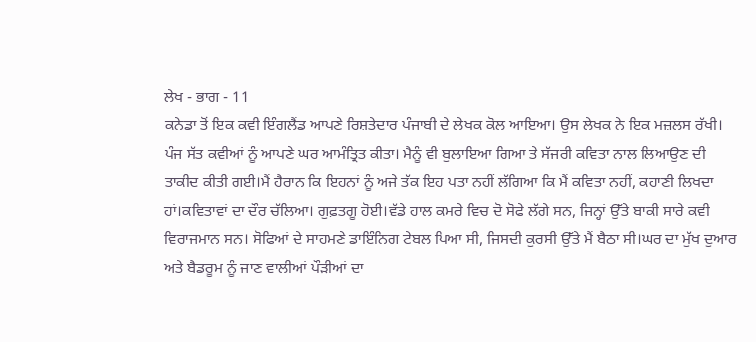ਲੇਖ - ਭਾਗ - 11
ਕਨੇਡਾ ਤੋਂ ਇਕ ਕਵੀ ਇੰਗਲੈਂਡ ਆਪਣੇ ਰਿਸ਼ਤੇਦਾਰ ਪੰਜਾਬੀ ਦੇ ਲੇਖਕ ਕੋਲ ਆਇਆ। ਉਸ ਲੇਖਕ ਨੇ ਇਕ ਮਜ਼ਲਸ ਰੱਖੀ। ਪੰਜ ਸੱਤ ਕਵੀਆਂ ਨੂੰ ਆਪਣੇ ਘਰ ਆਮੰਤ੍ਰਿਤ ਕੀਤਾ। ਮੈਨੂੰ ਵੀ ਬੁਲਾਇਆ ਗਿਆ ਤੇ ਸੱਜਰੀ ਕਵਿਤਾ ਨਾਲ ਲਿਆਉਣ ਦੀ ਤਾਕੀਦ ਕੀਤੀ ਗਈ।ਮੈਂ ਹੈਰਾਨ ਕਿ ਇਹਨਾਂ ਨੂੰ ਅਜੇ ਤੱਕ ਇਹ ਪਤਾ ਨਹੀਂ ਲੱਗਿਆ ਕਿ ਮੈਂ ਕਵਿਤਾ ਨਹੀਂ, ਕਹਾਣੀ ਲਿਖਦਾ ਹਾਂ।ਕਵਿਤਾਵਾਂ ਦਾ ਦੌਰ ਚੱਲਿਆ। ਗੁਫ਼ਤਗੂ ਹੋਈ।ਵੱਡੇ ਹਾਲ ਕਮਰੇ ਵਿਚ ਦੋ ਸੋਫੇ ਲੱਗੇ ਸਨ, ਜਿਨ੍ਹਾਂ ਉੱਤੇ ਬਾਕੀ ਸਾਰੇ ਕਵੀ ਵਿਰਾਜਮਾਨ ਸਨ। ਸੋਫਿਆਂ ਦੇ ਸਾਹਮਣੇ ਡਾਇੰਨਿਗ ਟੇਬਲ ਪਿਆ ਸੀ, ਜਿਸਦੀ ਕੁਰਸੀ ਉੱਤੇ ਮੈਂ ਬੈਠਾ ਸੀ।ਘਰ ਦਾ ਮੁੱਖ ਦੁਆਰ ਅਤੇ ਬੈਡਰੂਮ ਨੂੰ ਜਾਣ ਵਾਲੀਆਂ ਪੌੜੀਆਂ ਦਾ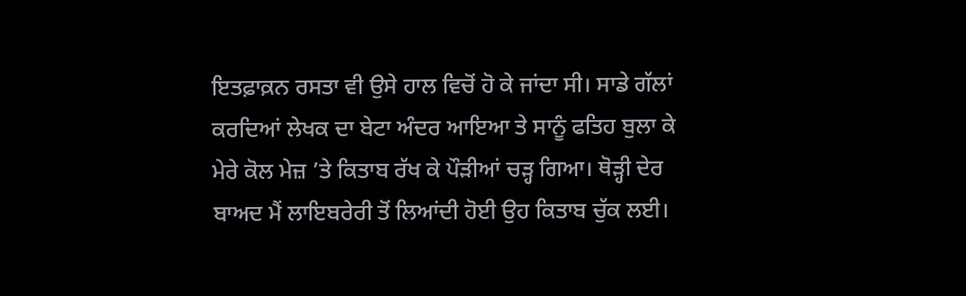ਇਤਫ਼ਾਕ਼ਨ ਰਸਤਾ ਵੀ ਉਸੇ ਹਾਲ ਵਿਚੋਂ ਹੋ ਕੇ ਜਾਂਦਾ ਸੀ। ਸਾਡੇ ਗੱਲਾਂ ਕਰਦਿਆਂ ਲੇਖਕ ਦਾ ਬੇਟਾ ਅੰਦਰ ਆਇਆ ਤੇ ਸਾਨੂੰ ਫਤਿਹ ਬੁਲਾ ਕੇ ਮੇਰੇ ਕੋਲ ਮੇਜ਼ ’ਤੇ ਕਿਤਾਬ ਰੱਖ ਕੇ ਪੌੜੀਆਂ ਚੜ੍ਹ ਗਿਆ। ਥੋੜ੍ਹੀ ਦੇਰ ਬਾਅਦ ਮੈਂ ਲਾਇਬਰੇਰੀ ਤੋਂ ਲਿਆਂਦੀ ਹੋਈ ਉਹ ਕਿਤਾਬ ਚੁੱਕ ਲਈ।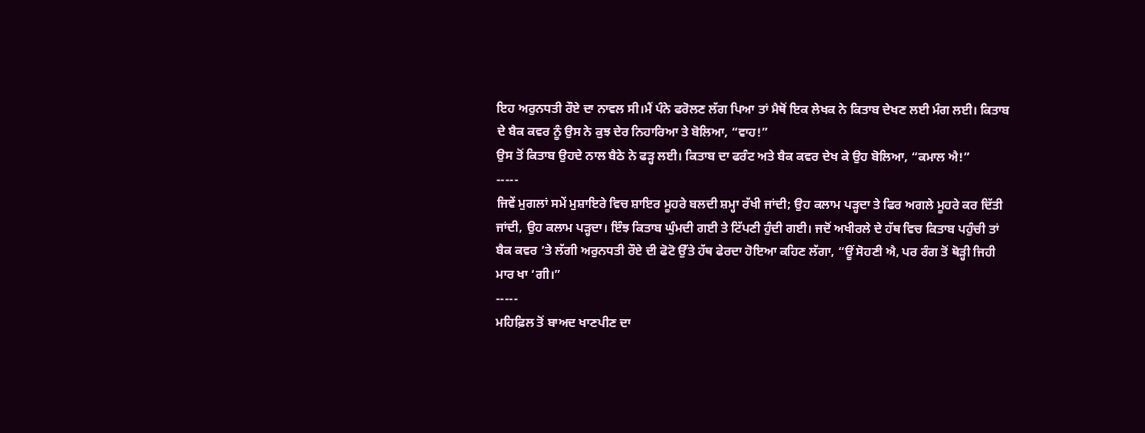ਇਹ ਅਰੁਨਧਤੀ ਰੌਏ ਦਾ ਨਾਵਲ ਸੀ।ਮੈਂ ਪੰਨੇ ਫਰੋਲਣ ਲੱਗ ਪਿਆ ਤਾਂ ਮੈਥੋਂ ਇਕ ਲੇਖਕ ਨੇ ਕਿਤਾਬ ਦੇਖਣ ਲਈ ਮੰਗ ਲਈ। ਕਿਤਾਬ ਦੇ ਬੈਕ ਕਵਰ ਨੂੰ ਉਸ ਨੇ ਕੁਝ ਦੇਰ ਨਿਹਾਰਿਆ ਤੇ ਬੋਲਿਆ, “ਵਾਹ!”
ਉਸ ਤੋਂ ਕਿਤਾਬ ਉਹਦੇ ਨਾਲ ਬੈਠੇ ਨੇ ਫੜ੍ਹ ਲਈ। ਕਿਤਾਬ ਦਾ ਫਰੰਟ ਅਤੇ ਬੈਕ ਕਵਰ ਦੇਖ ਕੇ ਉਹ ਬੋਲਿਆ, “ਕਮਾਲ ਐ!”
-----
ਜਿਵੇਂ ਮੁਗਲਾਂ ਸਮੇਂ ਮੁਸ਼ਾਇਰੇ ਵਿਚ ਸ਼ਾਇਰ ਮੂਹਰੇ ਬਲਦੀ ਸ਼ਮ੍ਹਾ ਰੱਖੀ ਜਾਂਦੀ; ਉਹ ਕਲਾਮ ਪੜ੍ਹਦਾ ਤੇ ਫਿਰ ਅਗਲੇ ਮੂਹਰੇ ਕਰ ਦਿੱਤੀ ਜਾਂਦੀ, ਉਹ ਕਲਾਮ ਪੜ੍ਹਦਾ। ਇੰਝ ਕਿਤਾਬ ਘੁੰਮਦੀ ਗਈ ਤੇ ਟਿੱਪਣੀ ਹੁੰਦੀ ਗਈ। ਜਦੋਂ ਅਖੀਰਲੇ ਦੇ ਹੱਥ ਵਿਚ ਕਿਤਾਬ ਪਹੁੰਚੀ ਤਾਂ ਬੈਕ ਕਵਰ ’ਤੇ ਲੱਗੀ ਅਰੁਨਧਤੀ ਰੌਏ ਦੀ ਫੋਟੋ ਉੱਤੇ ਹੱਥ ਫੇਰਦਾ ਹੋਇਆ ਕਹਿਣ ਲੱਗਾ, “ਊਂ ਸੋਹਣੀ ਐ, ਪਰ ਰੰਗ ਤੋਂ ਥੋੜ੍ਹੀ ਜਿਹੀ ਮਾਰ ਖਾ ‘ਗੀ।”
-----
ਮਹਿਫ਼ਿਲ ਤੋਂ ਬਾਅਦ ਖਾਣਪੀਣ ਦਾ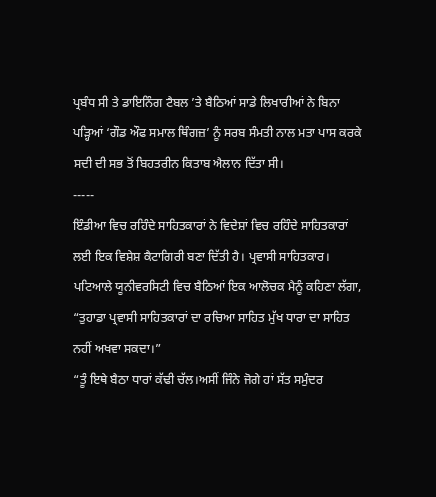ਪ੍ਰਬੰਧ ਸੀ ਤੇ ਡਾਇਨਿੰਗ ਟੈਬਲ ’ਤੇ ਬੈਠਿਆਂ ਸਾਡੇ ਲਿਖਾਰੀਆਂ ਨੇ ਬਿਨਾ ਪੜ੍ਹਿਆਂ ‘ਗੌਡ ਔਫ ਸਮਾਲ ਥਿੰਗਜ਼’ ਨੂੰ ਸਰਬ ਸੰਮਤੀ ਨਾਲ ਮਤਾ ਪਾਸ ਕਰਕੇ ਸਦੀ ਦੀ ਸਭ ਤੋਂ ਬਿਹਤਰੀਨ ਕਿਤਾਬ ਐਲਾਨ ਦਿੱਤਾ ਸੀ।
-----
ਇੰਡੀਆ ਵਿਚ ਰਹਿੰਦੇ ਸਾਹਿਤਕਾਰਾਂ ਨੇ ਵਿਦੇਸ਼ਾਂ ਵਿਚ ਰਹਿੰਦੇ ਸਾਹਿਤਕਾਰਾਂ ਲਈ ਇਕ ਵਿਸ਼ੇਸ਼ ਕੈਟਾਗਿਰੀ ਬਣਾ ਦਿੱਤੀ ਹੈ। ਪ੍ਰਵਾਸੀ ਸਾਹਿਤਕਾਰ। ਪਟਿਆਲੇ ਯੂਨੀਵਰਸਿਟੀ ਵਿਚ ਬੈਠਿਆਂ ਇਕ ਆਲੋਚਕ ਮੈਨੂੰ ਕਹਿਣਾ ਲੱਗਾ, “ਤੁਹਾਡਾ ਪ੍ਰਵਾਸੀ ਸਾਹਿਤਕਾਰਾਂ ਦਾ ਰਚਿਆ ਸਾਹਿਤ ਮੁੱਖ ਧਾਰਾ ਦਾ ਸਾਹਿਤ ਨਹੀਂ ਅਖਵਾ ਸਕਦਾ।”
“ਤੂੰ ਇਥੇ ਬੈਠਾ ਧਾਰਾਂ ਕੱਢੀ ਚੱਲ।ਅਸੀਂ ਜਿੰਨੇ ਜੋਗੇ ਹਾਂ ਸੱਤ ਸਮੁੰਦਰ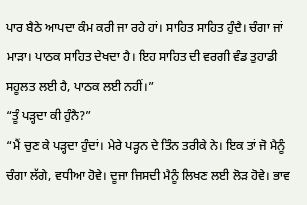ਪਾਰ ਬੈਠੇ ਆਪਦਾ ਕੰਮ ਕਰੀ ਜਾ ਰਹੇ ਹਾਂ। ਸਾਹਿਤ ਸਾਹਿਤ ਹੁੰਦੈ। ਚੰਗਾ ਜਾਂ ਮਾੜਾ। ਪਾਠਕ ਸਾਹਿਤ ਦੇਖਦਾ ਹੈ। ਇਹ ਸਾਹਿਤ ਦੀ ਵਰਗੀ ਵੰਡ ਤੁਹਾਡੀ ਸਹੂਲਤ ਲਈ ਹੈ, ਪਾਠਕ ਲਈ ਨਹੀਂ।”
“ਤੂੰ ਪੜ੍ਹਦਾ ਕੀ ਹੁੰਨੈ?”
“ਮੈਂ ਚੁਣ ਕੇ ਪੜ੍ਹਦਾ ਹੁੰਦਾਂ। ਮੇਰੇ ਪੜ੍ਹਨ ਦੇ ਤਿੰਨ ਤਰੀਕੇ ਨੇ। ਇਕ ਤਾਂ ਜੋ ਮੈਨੂੰ ਚੰਗਾ ਲੱਗੇ, ਵਧੀਆ ਹੋਵੇ। ਦੂਜਾ ਜਿਸਦੀ ਮੈਨੂੰ ਲਿਖਣ ਲਈ ਲੋੜ ਹੋਵੇ। ਭਾਵ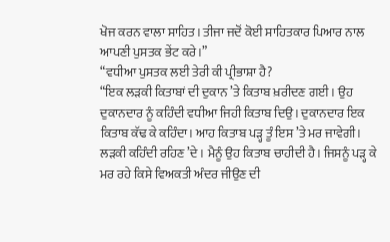ਖੋਜ ਕਰਨ ਵਾਲਾ ਸਾਹਿਤ। ਤੀਜਾ ਜਦੋਂ ਕੋਈ ਸਾਹਿਤਕਾਰ ਪਿਆਰ ਨਾਲ ਆਪਣੀ ਪੁਸਤਕ ਭੇਂਟ ਕਰੇ।”
“ਵਧੀਆ ਪੁਸਤਕ ਲਈ ਤੇਰੀ ਕੀ ਪ੍ਰੀਭਾਸ਼ਾ ਹੈ?
“ਇਕ ਲੜਕੀ ਕਿਤਾਬਾਂ ਦੀ ਦੁਕਾਨ ’ਤੇ ਕਿਤਾਬ ਖ਼ਰੀਦਣ ਗਈ। ਉਹ ਦੁਕਾਨਦਾਰ ਨੂੰ ਕਹਿੰਦੀ ਵਧੀਆ ਜਿਹੀ ਕਿਤਾਬ ਦਿਉ। ਦੁਕਾਨਦਾਰ ਇਕ ਕਿਤਾਬ ਕੱਢ ਕੇ ਕਹਿੰਦਾ। ਆਹ ਕਿਤਾਬ ਪੜ੍ਹ ਤੂੰ ਇਸ ’ਤੇ ਮਰ ਜਾਵੇਗੀ। ਲੜਕੀ ਕਹਿੰਦੀ ਰਹਿਣ ’ਦੇ। ਮੈਨੂੰ ਉਹ ਕਿਤਾਬ ਚਾਹੀਦੀ ਹੈ। ਜਿਸਨੂੰ ਪੜ੍ਹ ਕੇ ਮਰ ਰਹੇ ਕਿਸੇ ਵਿਅਕਤੀ ਅੰਦਰ ਜੀਉਣ ਦੀ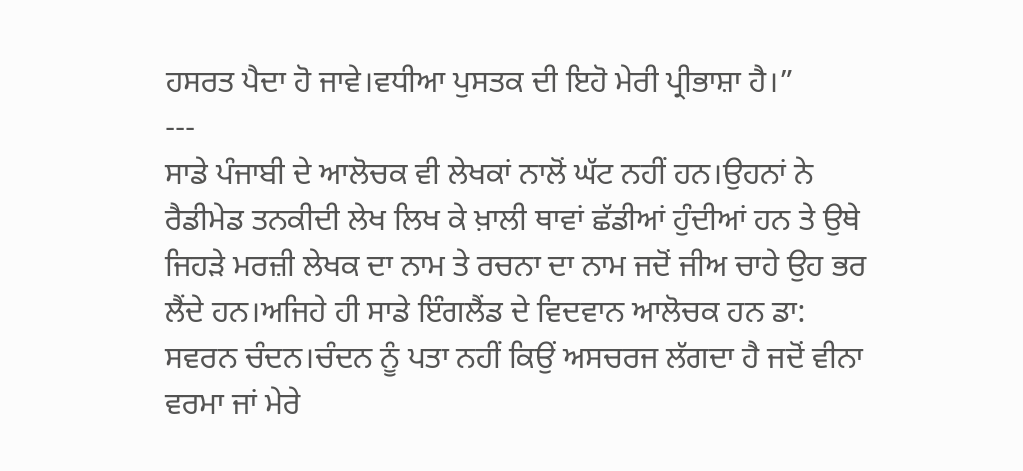ਹਸਰਤ ਪੈਦਾ ਹੋ ਜਾਵੇ।ਵਧੀਆ ਪੁਸਤਕ ਦੀ ਇਹੋ ਮੇਰੀ ਪ੍ਰੀਭਾਸ਼ਾ ਹੈ।”
---
ਸਾਡੇ ਪੰਜਾਬੀ ਦੇ ਆਲੋਚਕ ਵੀ ਲੇਖਕਾਂ ਨਾਲੋਂ ਘੱਟ ਨਹੀਂ ਹਨ।ਉਹਨਾਂ ਨੇ ਰੈਡੀਮੇਡ ਤਨਕੀਦੀ ਲੇਖ ਲਿਖ ਕੇ ਖ਼ਾਲੀ ਥਾਵਾਂ ਛੱਡੀਆਂ ਹੁੰਦੀਆਂ ਹਨ ਤੇ ਉਥੇ ਜਿਹੜੇ ਮਰਜ਼ੀ ਲੇਖਕ ਦਾ ਨਾਮ ਤੇ ਰਚਨਾ ਦਾ ਨਾਮ ਜਦੋਂ ਜੀਅ ਚਾਹੇ ਉਹ ਭਰ ਲੈਂਦੇ ਹਨ।ਅਜਿਹੇ ਹੀ ਸਾਡੇ ਇੰਗਲੈਂਡ ਦੇ ਵਿਦਵਾਨ ਆਲੋਚਕ ਹਨ ਡਾ: ਸਵਰਨ ਚੰਦਨ।ਚੰਦਨ ਨੂੰ ਪਤਾ ਨਹੀਂ ਕਿਉਂ ਅਸਚਰਜ ਲੱਗਦਾ ਹੈ ਜਦੋਂ ਵੀਨਾ ਵਰਮਾ ਜਾਂ ਮੇਰੇ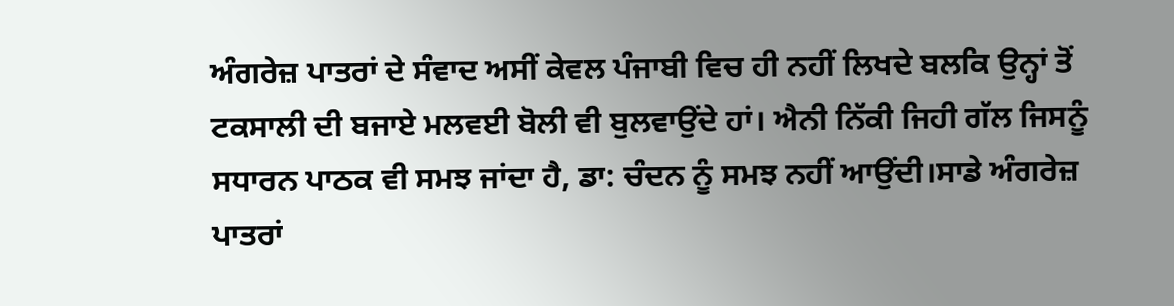ਅੰਗਰੇਜ਼ ਪਾਤਰਾਂ ਦੇ ਸੰਵਾਦ ਅਸੀਂ ਕੇਵਲ ਪੰਜਾਬੀ ਵਿਚ ਹੀ ਨਹੀਂ ਲਿਖਦੇ ਬਲਕਿ ਉਨ੍ਹਾਂ ਤੋਂ ਟਕਸਾਲੀ ਦੀ ਬਜਾਏ ਮਲਵਈ ਬੋਲੀ ਵੀ ਬੁਲਵਾਉਂਦੇ ਹਾਂ। ਐਨੀ ਨਿੱਕੀ ਜਿਹੀ ਗੱਲ ਜਿਸਨੂੰ ਸਧਾਰਨ ਪਾਠਕ ਵੀ ਸਮਝ ਜਾਂਦਾ ਹੈ, ਡਾ: ਚੰਦਨ ਨੂੰ ਸਮਝ ਨਹੀਂ ਆਉਂਦੀ।ਸਾਡੇ ਅੰਗਰੇਜ਼ ਪਾਤਰਾਂ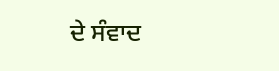ਦੇ ਸੰਵਾਦ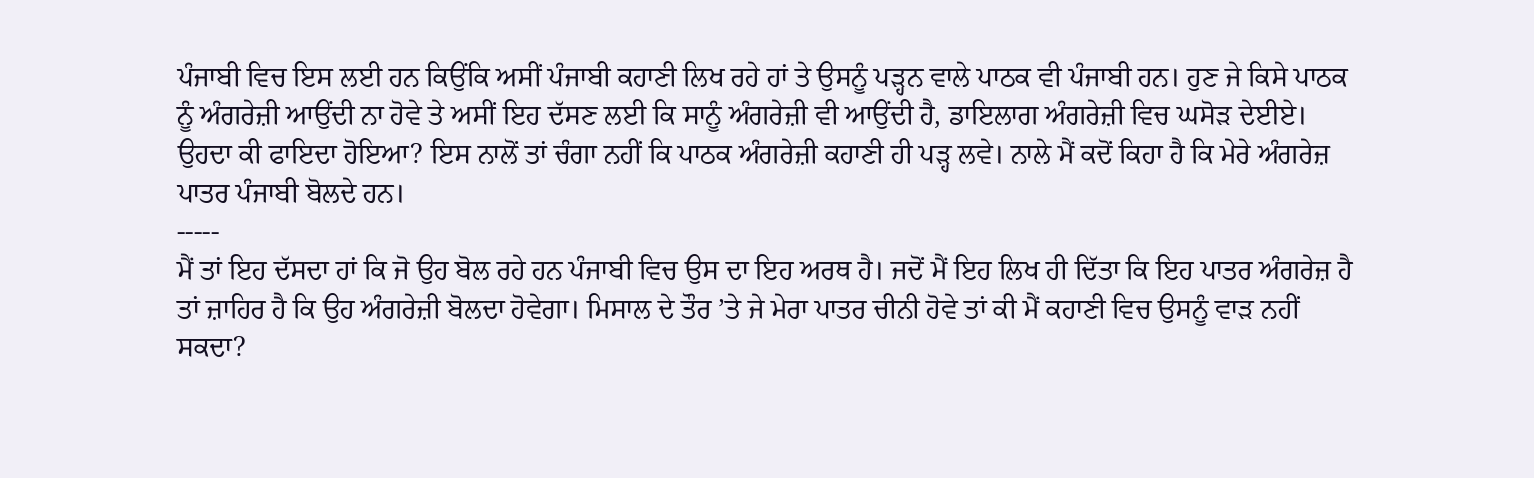ਪੰਜਾਬੀ ਵਿਚ ਇਸ ਲਈ ਹਨ ਕਿਉਂਕਿ ਅਸੀਂ ਪੰਜਾਬੀ ਕਹਾਣੀ ਲਿਖ ਰਹੇ ਹਾਂ ਤੇ ਉਸਨੂੰ ਪੜ੍ਹਨ ਵਾਲੇ ਪਾਠਕ ਵੀ ਪੰਜਾਬੀ ਹਨ। ਹੁਣ ਜੇ ਕਿਸੇ ਪਾਠਕ ਨੂੰ ਅੰਗਰੇਜ਼ੀ ਆਉਂਦੀ ਨਾ ਹੋਵੇ ਤੇ ਅਸੀਂ ਇਹ ਦੱਸਣ ਲਈ ਕਿ ਸਾਨੂੰ ਅੰਗਰੇਜ਼ੀ ਵੀ ਆਉਂਦੀ ਹੈ, ਡਾਇਲਾਗ ਅੰਗਰੇਜ਼ੀ ਵਿਚ ਘਸੋੜ ਦੇਈਏ। ਉਹਦਾ ਕੀ ਫਾਇਦਾ ਹੋਇਆ? ਇਸ ਨਾਲੋਂ ਤਾਂ ਚੰਗਾ ਨਹੀਂ ਕਿ ਪਾਠਕ ਅੰਗਰੇਜ਼ੀ ਕਹਾਣੀ ਹੀ ਪੜ੍ਹ ਲਵੇ। ਨਾਲੇ ਮੈਂ ਕਦੋਂ ਕਿਹਾ ਹੈ ਕਿ ਮੇਰੇ ਅੰਗਰੇਜ਼ ਪਾਤਰ ਪੰਜਾਬੀ ਬੋਲਦੇ ਹਨ।
-----
ਮੈਂ ਤਾਂ ਇਹ ਦੱਸਦਾ ਹਾਂ ਕਿ ਜੋ ਉਹ ਬੋਲ ਰਹੇ ਹਨ ਪੰਜਾਬੀ ਵਿਚ ਉਸ ਦਾ ਇਹ ਅਰਥ ਹੈ। ਜਦੋਂ ਮੈਂ ਇਹ ਲਿਖ ਹੀ ਦਿੱਤਾ ਕਿ ਇਹ ਪਾਤਰ ਅੰਗਰੇਜ਼ ਹੈ ਤਾਂ ਜ਼ਾਹਿਰ ਹੈ ਕਿ ਉਹ ਅੰਗਰੇਜ਼ੀ ਬੋਲਦਾ ਹੋਵੇਗਾ। ਮਿਸਾਲ ਦੇ ਤੌਰ ’ਤੇ ਜੇ ਮੇਰਾ ਪਾਤਰ ਚੀਨੀ ਹੋਵੇ ਤਾਂ ਕੀ ਮੈਂ ਕਹਾਣੀ ਵਿਚ ਉਸਨੂੰ ਵਾੜ ਨਹੀਂ ਸਕਦਾ?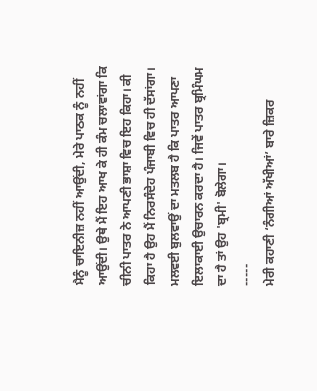ਮੈਨੂੰ ਚਾਇਨੀਜ਼ ਨਹੀਂ ਆਉਂਦੀ, ਮੇਰੇ ਪਾਠਕ ਨੂੰ ਨਹੀਂ ਆਉਂਦੀ। ਉਥੇ ਮੈਂ ਇਹ ਆਖ ਕੇ ਹੀ ਕੰਮ ਚਲਾਵਾਂਗਾ ਕਿ ਚੀਨੀ ਪਾਤਰ ਨੇ ਆਪਣੀ ਭਾਸ਼ਾ ਵਿਚ ਇਹ ਕਿਹਾ। ਕੀ ਕਿਹਾ ਹੈ ਉਹ ਮੈਂ ਨਿਰਸੰਦੇਹ ਪੰਜਾਬੀ ਵਿਚ ਹੀ ਦੱਸਾਂਗਾ। ਮਲਵਈ ਬੁਲਵਾਉਂ ਦਾ ਮਤਲਬ ਹੈ ਕਿ ਪਾਤਰ ਆਪਣਾ ਇਲਾਕਾਈ ਉਚਾਰਨ ਕਰਦਾ ਹੈ। ਜਿਵੇਂ ਪਾਤਰ ਬ੍ਰਮਿੰਘਮ ਦਾ ਹੈ ਤਾਂ ਉਹ 'ਬ੍ਰਮੀ' ਬੋਲੇਗਾ।
-----
ਮੇਰੀ ਕਹਾਣੀ ‘ਨੰਗੀਆਂ ਅੱਖੀਆਂ’ ਬਾਰੇ ਜ਼ਿਕਰ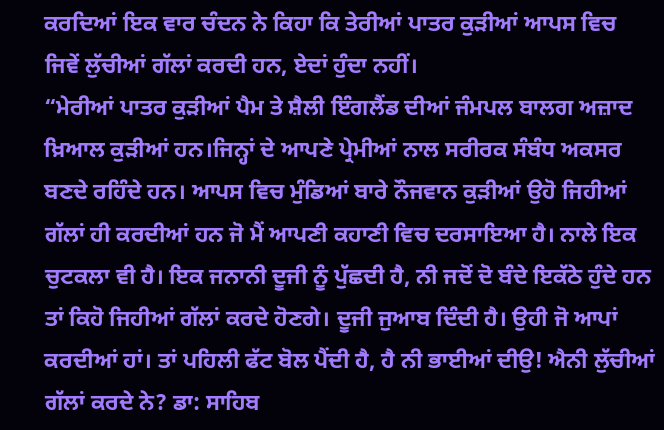ਕਰਦਿਆਂ ਇਕ ਵਾਰ ਚੰਦਨ ਨੇ ਕਿਹਾ ਕਿ ਤੇਰੀਆਂ ਪਾਤਰ ਕੁੜੀਆਂ ਆਪਸ ਵਿਚ ਜਿਵੇਂ ਲੁੱਚੀਆਂ ਗੱਲਾਂ ਕਰਦੀ ਹਨ, ਏਦਾਂ ਹੁੰਦਾ ਨਹੀਂ।
“ਮੇਰੀਆਂ ਪਾਤਰ ਕੁੜੀਆਂ ਪੈਮ ਤੇ ਸ਼ੈਲੀ ਇੰਗਲੈਂਡ ਦੀਆਂ ਜੰਮਪਲ ਬਾਲਗ ਅਜ਼ਾਦ ਖ਼ਿਆਲ ਕੁੜੀਆਂ ਹਨ।ਜਿਨ੍ਹਾਂ ਦੇ ਆਪਣੇ ਪ੍ਰੇਮੀਆਂ ਨਾਲ ਸਰੀਰਕ ਸੰਬੰਧ ਅਕਸਰ ਬਣਦੇ ਰਹਿੰਦੇ ਹਨ। ਆਪਸ ਵਿਚ ਮੁੰਡਿਆਂ ਬਾਰੇ ਨੌਜਵਾਨ ਕੁੜੀਆਂ ਉਹੋ ਜਿਹੀਆਂ ਗੱਲਾਂ ਹੀ ਕਰਦੀਆਂ ਹਨ ਜੋ ਮੈਂ ਆਪਣੀ ਕਹਾਣੀ ਵਿਚ ਦਰਸਾਇਆ ਹੈ। ਨਾਲੇ ਇਕ ਚੁਟਕਲਾ ਵੀ ਹੈ। ਇਕ ਜਨਾਨੀ ਦੂਜੀ ਨੂੰ ਪੁੱਛਦੀ ਹੈ, ਨੀ ਜਦੋਂ ਦੋ ਬੰਦੇ ਇਕੱਠੇ ਹੁੰਦੇ ਹਨ ਤਾਂ ਕਿਹੋ ਜਿਹੀਆਂ ਗੱਲਾਂ ਕਰਦੇ ਹੋਣਗੇ। ਦੂਜੀ ਜੁਆਬ ਦਿੰਦੀ ਹੈ। ਉਹੀ ਜੋ ਆਪਾਂ ਕਰਦੀਆਂ ਹਾਂ। ਤਾਂ ਪਹਿਲੀ ਫੱਟ ਬੋਲ ਪੈਂਦੀ ਹੈ, ਹੈ ਨੀ ਭਾਈਆਂ ਦੀਉ! ਐਨੀ ਲੁੱਚੀਆਂ ਗੱਲਾਂ ਕਰਦੇ ਨੇ? ਡਾ: ਸਾਹਿਬ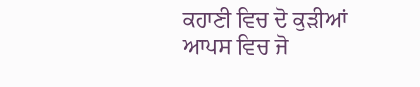ਕਹਾਣੀ ਵਿਚ ਦੋ ਕੁੜੀਆਂ ਆਪਸ ਵਿਚ ਜੋ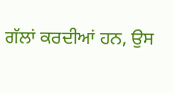ਗੱਲਾਂ ਕਰਦੀਆਂ ਹਨ, ਉਸ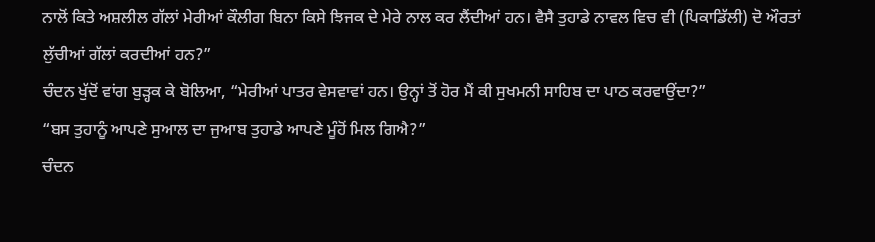ਨਾਲੋਂ ਕਿਤੇ ਅਸ਼ਲੀਲ ਗੱਲਾਂ ਮੇਰੀਆਂ ਕੌਲੀਗ ਬਿਨਾ ਕਿਸੇ ਝਿਜਕ ਦੇ ਮੇਰੇ ਨਾਲ ਕਰ ਲੈਂਦੀਆਂ ਹਨ। ਵੈਸੈ ਤੁਹਾਡੇ ਨਾਵਲ ਵਿਚ ਵੀ (ਪਿਕਾਡਿੱਲੀ) ਦੋ ਔਰਤਾਂ ਲੁੱਚੀਆਂ ਗੱਲਾਂ ਕਰਦੀਆਂ ਹਨ?”
ਚੰਦਨ ਖੁੱਦੋਂ ਵਾਂਗ ਬੁੜ੍ਹਕ ਕੇ ਬੋਲਿਆ, “ਮੇਰੀਆਂ ਪਾਤਰ ਵੇਸਵਾਵਾਂ ਹਨ। ਉਨ੍ਹਾਂ ਤੋਂ ਹੋਰ ਮੈਂ ਕੀ ਸੁਖਮਨੀ ਸਾਹਿਬ ਦਾ ਪਾਠ ਕਰਵਾਉਂਦਾ?”
“ਬਸ ਤੁਹਾਨੂੰ ਆਪਣੇ ਸੁਆਲ ਦਾ ਜੁਆਬ ਤੁਹਾਡੇ ਆਪਣੇ ਮੂੰਹੋਂ ਮਿਲ ਗਿਐ?”
ਚੰਦਨ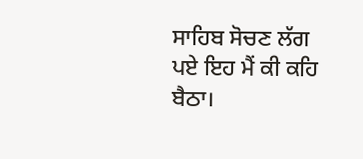ਸਾਹਿਬ ਸੋਚਣ ਲੱਗ ਪਏ ਇਹ ਮੈਂ ਕੀ ਕਹਿ ਬੈਠਾ।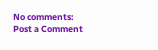No comments:
Post a Comment